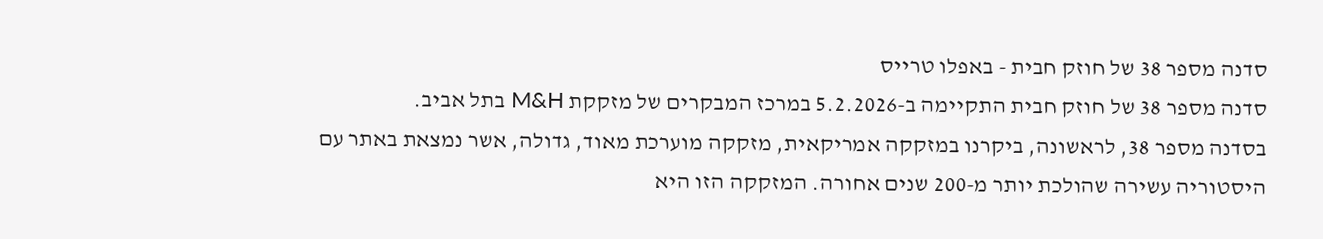סדנה מספר 38 של חוזק חבית - באפלו טרייס
סדנה מספר 38 של חוזק חבית התקיימה ב-5.2.2026 במרכז המבקרים של מזקקת M&H בתל אביב.
בסדנה מספר 38, לראשונה, ביקרנו במזקקה אמריקאית, מזקקה מוערכת מאוד, גדולה, אשר נמצאת באתר עם היסטוריה עשירה שהולכת יותר מ-200 שנים אחורה. המזקקה הזו היא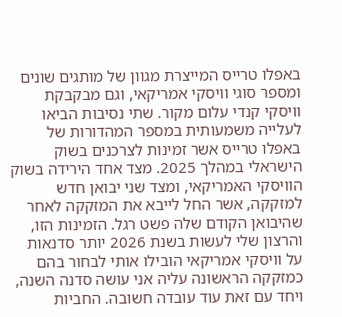באפלו טרייס המייצרת מגוון של מותגים שונים ומספר סוגי וויסקי אמריקאי, וגם מבקבקת וויסקי קנדי עלום מקור. שתי נסיבות הביאו לעלייה משמעותית במספר המהדורות של באפלו טרייס אשר זמינות לצרכנים בשוק הישראלי במהלך 2025. מצד אחד הירידה בשוק הוויסקי האמריקאי, ומצד שני יבואן חדש למזקקה, אשר החל לייבא את המזקקה לאחר שהיבואן הקודם שלה פשט רגל. הזמינות הזו, והרצון שלי לעשות בשנת 2026 יותר סדנאות על וויסקי אמריקאי הובילו אותי לבחור בהם כמזקקה הראשונה עליה אני עושה סדנה השנה, ויחד עם זאת עוד עובדה חשובה. החביות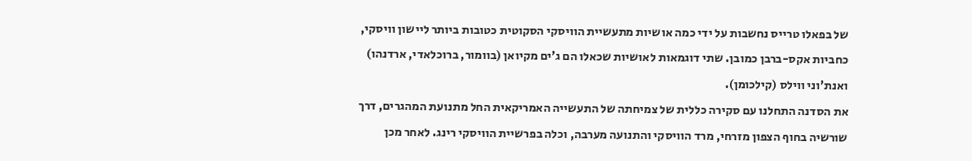של בפאלו טרייס נחשבות על ידי כמה אושיות מתעשיית הוויסקי הסקוטית כטובות ביותר ליישון וויסקי, כחביות אקס-ברבן כמובן. שתי דוגמאות לאושיות שכאלו הם ג'ים מקיואן (בוומור, ברוכלאדי, ארדנהו) ואנת'וני ווילס (קילכומן).
את הסדנה התחלנו עם סקירה כללית של צמיחתה של התעשייה האמריקאית החל מתנועת המהגרים, דרך שורשיה בחוף הצפון מזרחי, מרד הוויסקי והתנועה מערבה, וכלה בפרשיית הוויסקי רינג. לאחר מכן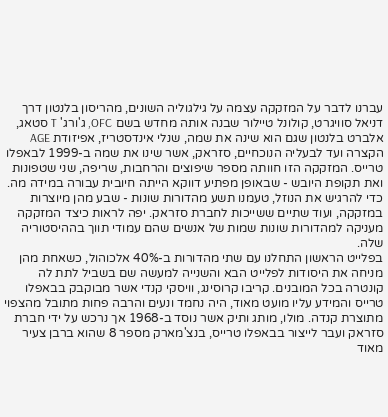עברנו לדבר על המזקקה עצמה על גילגוליה השונים, מהריסון בלנטון דרך דניאל סוויגרט, קולונל טיילור שבנה אותה מחדש בשם OFC, ג'ורג' T סטאג, אלברט בלנטון שגם הוא שינה את שמה, שנלי אינדסטריז, אפיזודת AGE הקצרה ועד לבעליה הנוכחיים, סזראק, אשר שינו את שמה ב-1999 לבאפלו טרייס. המזקקה הזו חוותה מספר שיפוצים והרחבות, שריפה, שני שטפונות ואת תקופת היובש - שבאופן מפתיע דווקא הייתה חיובית עבורה במידה מה. כדי להרגיש את הנוזל, טעמנו תשע מהדורות שונות - שבע מהן מיוצרות במזקקה, ועוד שתיים ששייכות לחברת סזראק. יפה לראות כיצד המזקקה מעניקה למהדורות שונות שמות של אנשים שהם עמודי תווך בההיסטוריה שלה.
בפלייט הראשון התחלנו עם שתי מהדורות ב-40% אלכוהול, כשאחת מהן מניחה את היסודות לפלייט הבא והשנייה למעשה שם בשביל לתת לה קונטרה בכל המובנים. קריבו קרוסינג, וויסקי קנדי אשר מבוקבק בבאפלו טרייס והמידע עליו מועט מאוד, היה נחמד ונעים והרבה פחות מתובל מהצפוי מתוצרת קנדה. מולו, מותג ותיק אשר נוסד ב-1968 אך נרכש על ידי חברת סזראק ועבר לייצור בבאפלו טרייס, בנצ'מארק מספר 8 שהוא ברבן צעיר מאוד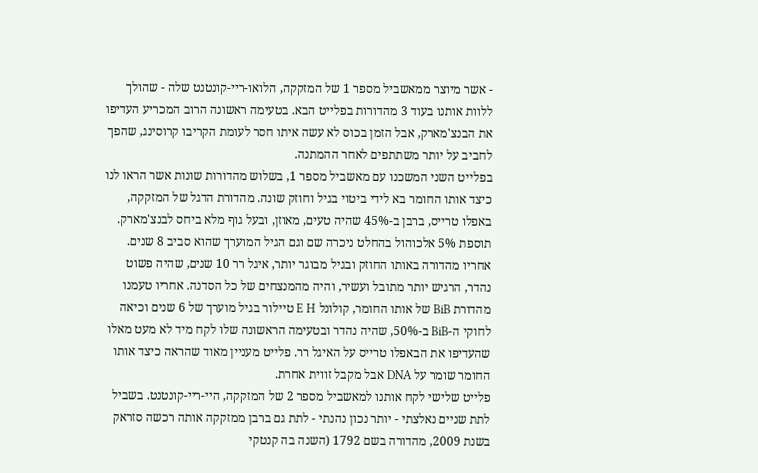- אשר מיוצר ממאשביל מספר 1 של המזקקה, הלואו-ריי-קונטנט שלה - שהולך ללוות אותנו בעוד 3 מהדורות בפלייט הבא. בטעימה ראשונה הרוב המכריע העדיפו את הבנצ'מארק, אבל הזמן בכוס לא עשה איתו חסר לעומת הקריבו קרוסינג, שהפך לחביב על יותר משתתפים לאחר ההמתנה.
בפלייט השני המשכנו עם מאשביל מספר 1, בשלוש מהדורות שונות אשר הראו לנו כיצד אותו החומר בא לידי ביטוי בגיל וחוזק שונה. מהדורת הדגל של המזקקה, באפלו טרייס, ברבן ב-45% שהיה טעים, מאוזן, ובעל גוף מלא ביחס לבנצ'מארק. תוספת 5% אלכוהול בהחלט ניכרה שם וגם הגיל המוערך שהוא סביב 8 שנים. אחריו מהדורה באותו החוזק ובגיל מבוגר יותר, איגל רר 10 שנים, שהיה פשוט נהדר, הרגיש יותר מתובל ועשיר, והיה מהמנצחים של כל הסדנה. אחריו טעמנו מהדורת BiB של אותו החומר, קולונל E H טיילור בגיל מוערך של 6 שנים וכיאה לחוקי ה-BiB ב-50%, שהיה נהדר ובטעימה הראשונה שלו לקח מיד לא מעט מאלו שהעדיפו את הבאפלו טרייס על האיגל רר. פלייט מעניין מאוד שהראה כיצד אותו החומר שומר על DNA אבל מקבל זווית אחרת.
פלייט שלישי לקח אותנו למאשביל מספר 2 של המזקקה, היי-ריי-קונטנט. בשביל לתת שניים נאלצתי - יותר נכון נהנתי - לתת גם ברבן ממזקקה אותה רכשה סזראק בשנת 2009, מהדורה בשם 1792 (השנה בה קנטקי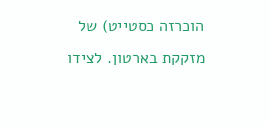הוכרזה כסטייט) של מזקקת בארטון. לצידו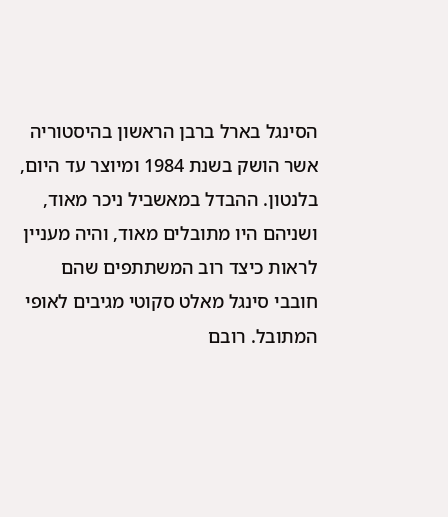הסינגל בארל ברבן הראשון בהיסטוריה אשר הושק בשנת 1984 ומיוצר עד היום, בלנטון. ההבדל במאשביל ניכר מאוד, ושניהם היו מתובלים מאוד, והיה מעניין לראות כיצד רוב המשתתפים שהם חובבי סינגל מאלט סקוטי מגיבים לאופי המתובל. רובם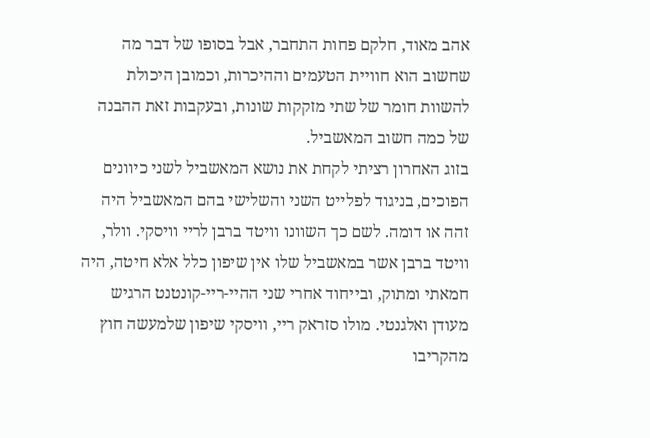אהב מאוד, חלקם פחות התחבר, אבל בסופו של דבר מה שחשוב הוא חוויית הטעמים וההיכרות, וכמובן היכולת להשוות חומר של שתי מזקקות שונות, ובעקבות זאת ההבנה של כמה חשוב המאשביל.
בזוג האחרון רציתי לקחת את נושא המאשביל לשני כיוונים הפוכים, בניגוד לפלייט השני והשלישי בהם המאשביל היה זהה או דומה. לשם כך השוונו וויטד ברבן לריי וויסקי. וולר, וויטד ברבן אשר במאשביל שלו אין שיפון כלל אלא חיטה, היה חמאתי ומתוק, ובייחוד אחרי שני ההיי-ריי-קונטנט הרגיש מעודן ואלגנטי. מולו סזראק ריי, וויסקי שיפון שלמעשה חוץ מהקריבו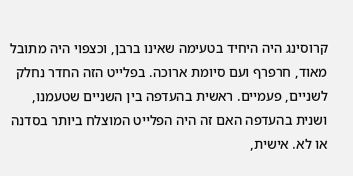קרוסינג היה היחיד בטעימה שאינו ברבן, וכצפוי היה מתובל מאוד, חרפרף ועם סיומת ארוכה. בפלייט הזה החדר נחלק לשניים, פעמיים. ראשית בהעדפה בין השניים שטעמנו, ושנית בהעדפה האם זה היה הפלייט המוצלח ביותר בסדנה או לא. אישית,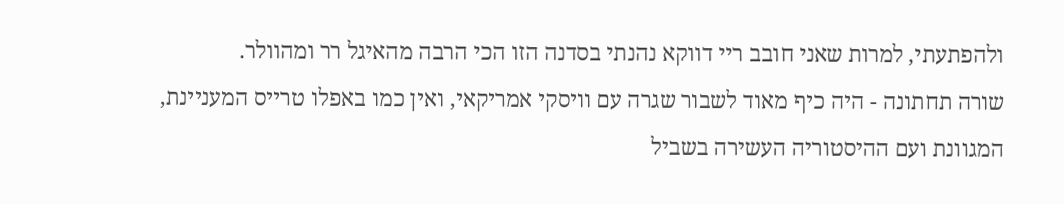ולהפתעתי, למרות שאני חובב ריי דווקא נהנתי בסדנה הזו הכי הרבה מהאיגל רר ומהוולר.
שורה תחתונה - היה כיף מאוד לשבור שגרה עם וויסקי אמריקאי, ואין כמו באפלו טרייס המעניינת, המגוונת ועם ההיסטוריה העשירה בשביל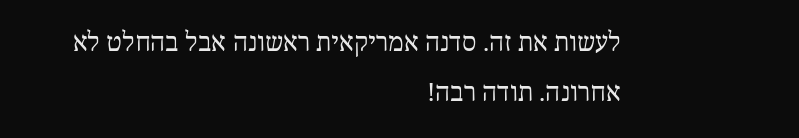לעשות את זה. סדנה אמריקאית ראשונה אבל בהחלט לא אחרונה. תודה רבה!